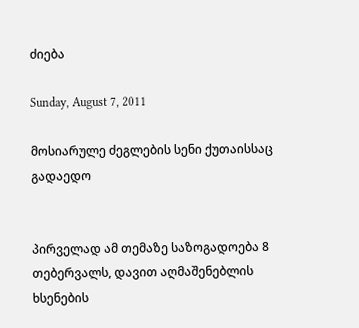ძიება

Sunday, August 7, 2011

მოსიარულე ძეგლების სენი ქუთაისსაც გადაედო


პირველად ამ თემაზე საზოგადოება 8 თებერვალს, დავით აღმაშენებლის ხსენების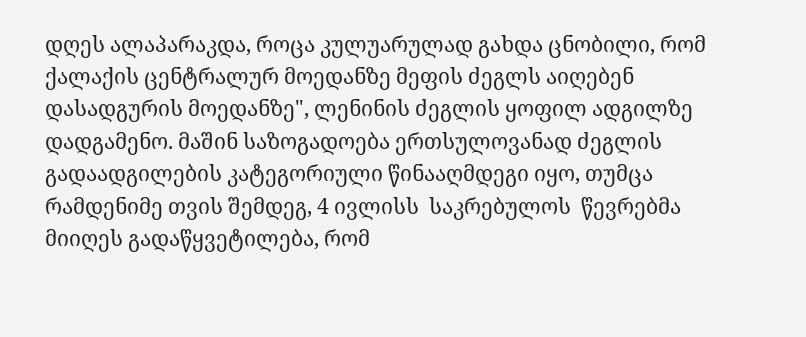დღეს ალაპარაკდა, როცა კულუარულად გახდა ცნობილი, რომ ქალაქის ცენტრალურ მოედანზე მეფის ძეგლს აიღებენ დასადგურის მოედანზე", ლენინის ძეგლის ყოფილ ადგილზე დადგამენო. მაშინ საზოგადოება ერთსულოვანად ძეგლის  გადაადგილების კატეგორიული წინააღმდეგი იყო, თუმცა რამდენიმე თვის შემდეგ, 4 ივლისს  საკრებულოს  წევრებმა მიიღეს გადაწყვეტილება, რომ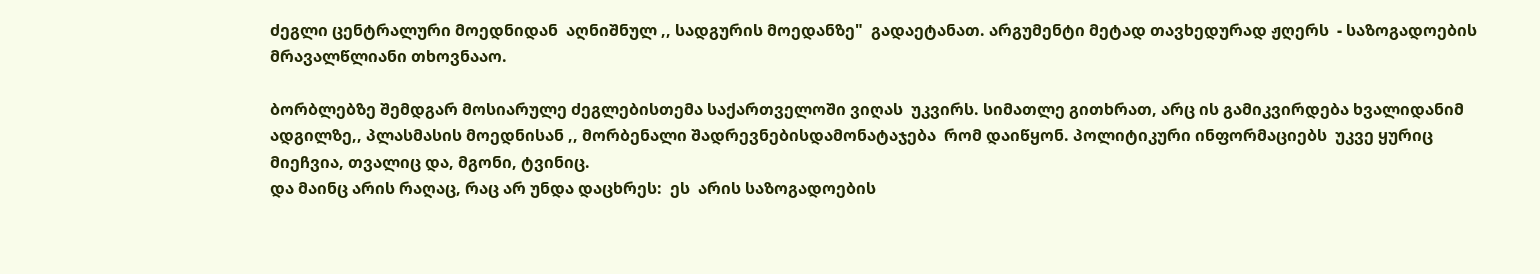ძეგლი ცენტრალური მოედნიდან  აღნიშნულ ,, სადგურის მოედანზე"  გადაეტანათ. არგუმენტი მეტად თავხედურად ჟღერს  - საზოგადოების მრავალწლიანი თხოვნააო.

ბორბლებზე შემდგარ მოსიარულე ძეგლებისთემა საქართველოში ვიღას  უკვირს. სიმათლე გითხრათ, არც ის გამიკვირდება ხვალიდანიმ ადგილზე,, პლასმასის მოედნისან ,, მორბენალი შადრევნებისდამონატაჯება  რომ დაიწყონ. პოლიტიკური ინფორმაციებს  უკვე ყურიც მიეჩვია, თვალიც და, მგონი, ტვინიც.
და მაინც არის რაღაც, რაც არ უნდა დაცხრეს:  ეს  არის საზოგადოების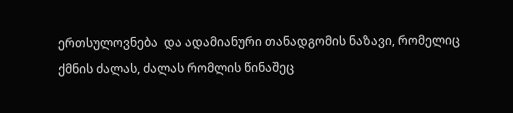ერთსულოვნება  და ადამიანური თანადგომის ნაზავი, რომელიც ქმნის ძალას, ძალას რომლის წინაშეც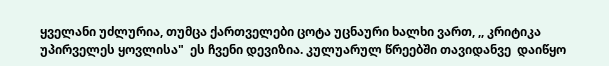ყველანი უძლურია, თუმცა ქართველები ცოტა უცნაური ხალხი ვართ, ,, კრიტიკა უპირველეს ყოვლისა"  ეს ჩვენი დევიზია. კულუარულ წრეებში თავიდანვე  დაიწყო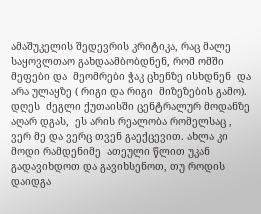ამაშუკელის შედევრის კრიტიკა, რაც მალე საყოვლთაო გახდაამბობდნენ, რომ ომში მეფები და  მეომრები ჭაკ ცხენზე ისხდნენ  და არა ულაყზე ( რიგი და რიგი  მიზეზების გამო).  დღეს  ძეგლი ქუთაისში ცენტრალურ მოდანზე აღარ დგას,  ეს არის რეალობა რომელსაც , ვერ მე და ვერც თვენ გაექცევით. ახლა კი მოდი რამდენიმე  ათეული წლით უკან გადავიხდოთ და გავიხსენოთ, თუ როდის    დაიდგა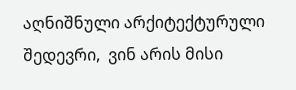აღნიშნული არქიტექტურული შედევრი,  ვინ არის მისი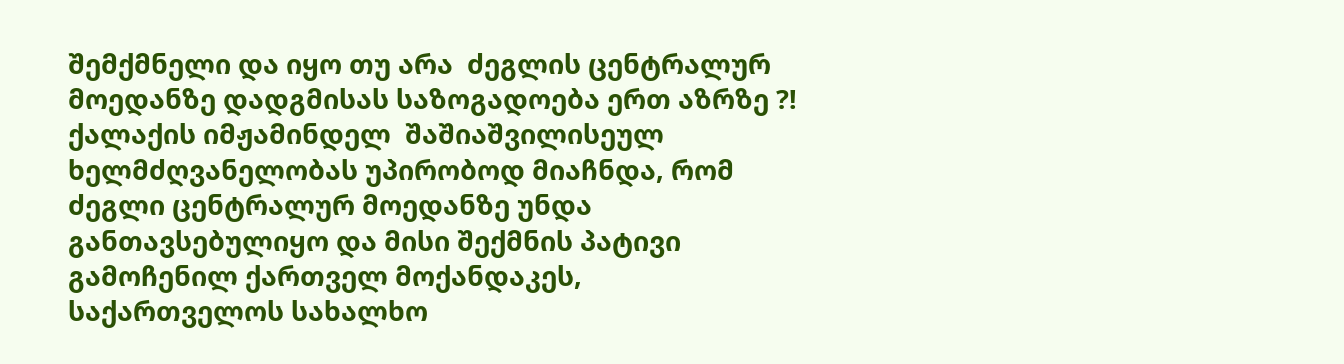შემქმნელი და იყო თუ არა  ძეგლის ცენტრალურ მოედანზე დადგმისას საზოგადოება ერთ აზრზე ?!
ქალაქის იმჟამინდელ  შაშიაშვილისეულ  ხელმძღვანელობას უპირობოდ მიაჩნდა, რომ ძეგლი ცენტრალურ მოედანზე უნდა განთავსებულიყო და მისი შექმნის პატივი გამოჩენილ ქართველ მოქანდაკეს, საქართველოს სახალხო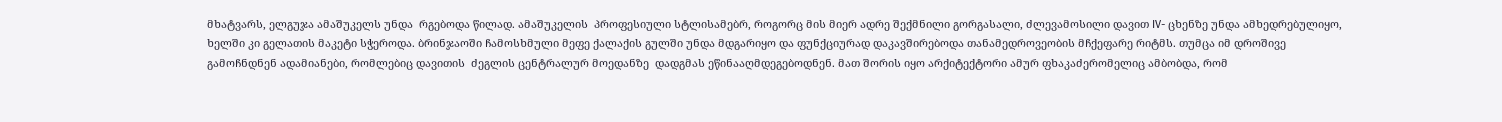მხატვარს, ელგუჯა ამაშუკელს უნდა  რგებოდა წილად. ამაშუკელის  პროფესიული სტლისამებრ, როგორც მის მიერ ადრე შექმნილი გორგასალი, ძლევამოსილი დავით IV- ცხენზე უნდა ამხედრებულიყო, ხელში კი გელათის მაკეტი სჭეროდა. ბრინჯაოში ჩამოსხმული მეფე ქალაქის გულში უნდა მდგარიყო და ფუნქციურად დაკავშირებოდა თანამედროვეობის მჩქეფარე რიტმს. თუმცა იმ დროშივე გამოჩნდნენ ადამიანები, რომლებიც დავითის  ძეგლის ცენტრალურ მოედანზე  დადგმას ეწინააღმდეგებოდნენ. მათ შორის იყო არქიტექტორი ამურ ფხაკაძერომელიც ამბობდა, რომ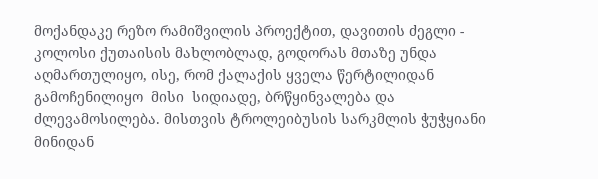მოქანდაკე რეზო რამიშვილის პროექტით, დავითის ძეგლი - კოლოსი ქუთაისის მახლობლად, გოდორას მთაზე უნდა აღმართულიყო, ისე, რომ ქალაქის ყველა წერტილიდან  გამოჩენილიყო  მისი  სიდიადე, ბრწყინვალება და ძლევამოსილება. მისთვის ტროლეიბუსის სარკმლის ჭუჭყიანი მინიდან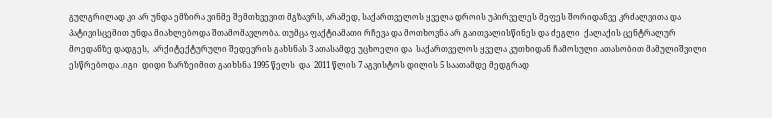გულგრილად კი არ უნდა ემზირა ვინმე შემთხვევით მგზავრს, არამედ, საქართველოს ყველა დროის უპირველეს მეფეს შორიდანვე კრძალვითა და პატივისცემით უნდა მიახლებოდა შთამომავლობა. თუმცა ფაქტიამათი რჩევა და მოთხოვნა არ გაითვალისწინეს და ძეგლი  ქალაქის ცენტრალურ მოედანზე დადგეს,  არქიტექტურული შედევრის გახსნას 3 ათასამდე უცხოელი და  საქართველოს ყველა კუთხიდან ჩამოსული ათასობით მამულიშვილი ესწრებოდა .იგი  დიდი ზარზეიმით გაიხსნა 1995 წელს  და  2011 წლის 7 აგვისტოს დილის 5 საათამდე მედგრად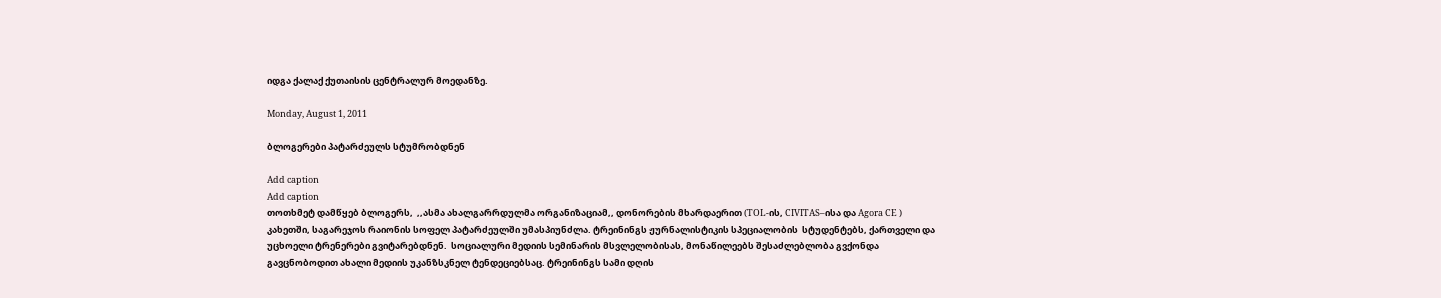იდგა ქალაქ ქუთაისის ცენტრალურ მოედანზე.

Monday, August 1, 2011

ბლოგერები პატარძეულს სტუმრობდნენ

Add caption
Add caption
თოთხმეტ დამწყებ ბლოგერს,  ,,ასმა ახალგარრდულმა ორგანიზაციამ,, დონორების მხარდაერით (TOL-ის, CIVITAS–ისა და Agora CE ) კახეთში, საგარეჯოს რაიონის სოფელ პატარძეულში უმასპიუნძლა. ტრეინინგს ჟურნალისტიკის სპეციალობის  სტუდენტებს, ქართველი და უცხოელი ტრენერები გვიტარებდნენ.  სოციალური მედიის სემინარის მსვლელობისას, მონაწილეებს შესაძლებლობა გვქონდა გავცნობოდით ახალი მედიის უკანზსკნელ ტენდეციებსაც. ტრეინინგს სამი დღის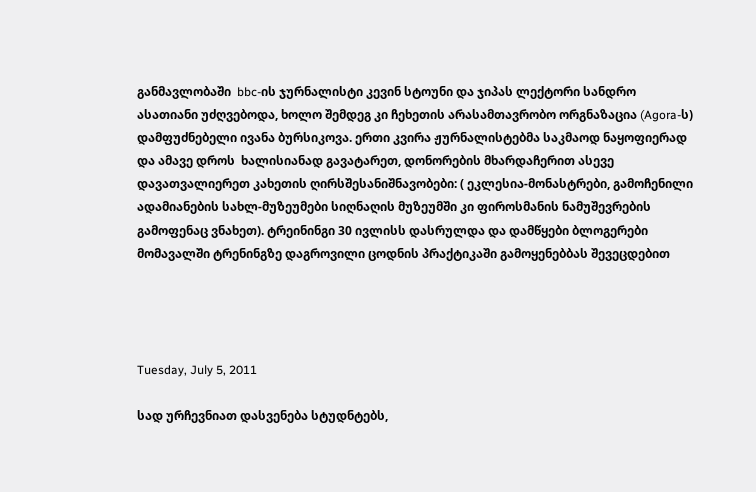განმავლობაში  bbc-ის ჯურნალისტი კევინ სტოუნი და ჯიპას ლექტორი სანდრო ასათიანი უძღვებოდა, ხოლო შემდეგ კი ჩეხეთის არასამთავრობო ორგნაზაცია (Agora-ს) დამფუძნებელი ივანა ბურსიკოვა. ერთი კვირა ჟურნალისტებმა საკმაოდ ნაყოფიერად და ამავე დროს  ხალისიანად გავატარეთ, დონორების მხარდაჩერით ასევე დავათვალიერეთ კახეთის ღირსშესანიშნავობები: ( ეკლესია-მონასტრები, გამოჩენილი ადამიანების სახლ-მუზეუმები სიღნაღის მუზეუმში კი ფიროსმანის ნამუშევრების  გამოფენაც ვნახეთ). ტრეინინგი 30 ივლისს დასრულდა და დამწყები ბლოგერები მომავალში ტრენინგზე დაგროვილი ცოდნის პრაქტიკაში გამოყენებბას შევეცდებით




Tuesday, July 5, 2011

სად ურჩევნიათ დასვენება სტუდნტებს,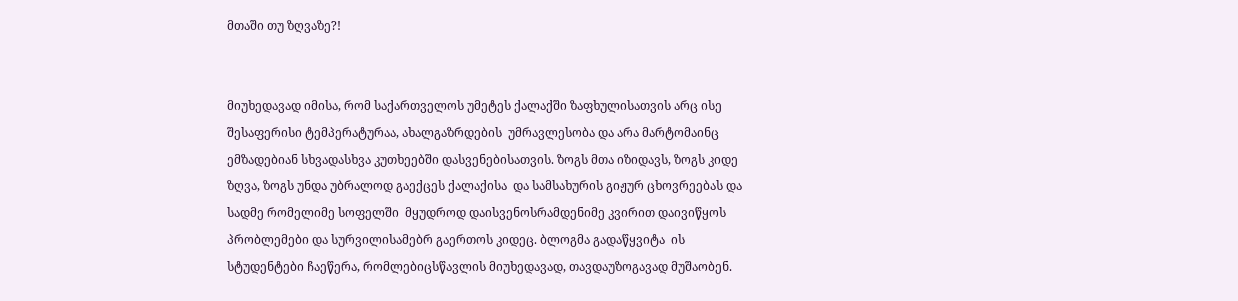მთაში თუ ზღვაზე?!


მიუხედავად იმისა, რომ საქართველოს უმეტეს ქალაქში ზაფხულისათვის არც ისე შესაფერისი ტემპერატურაა, ახალგაზრდების  უმრავლესობა და არა მარტომაინც ემზადებიან სხვადასხვა კუთხეებში დასვენებისათვის. ზოგს მთა იზიდავს, ზოგს კიდე ზღვა, ზოგს უნდა უბრალოდ გაექცეს ქალაქისა  და სამსახურის გიჟურ ცხოვრეებას და სადმე რომელიმე სოფელში  მყუდროდ დაისვენოსრამდენიმე კვირით დაივიწყოს პრობლემები და სურვილისამებრ გაერთოს კიდეც. ბლოგმა გადაწყვიტა  ის სტუდენტები ჩაეწერა, რომლებიცსწავლის მიუხედავად, თავდაუზოგავად მუშაობენ.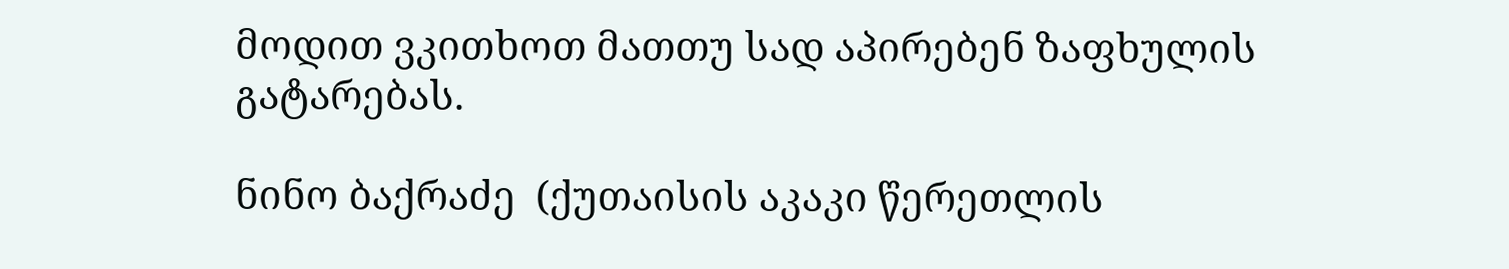მოდით ვკითხოთ მათთუ სად აპირებენ ზაფხულის გატარებას.

ნინო ბაქრაძე  (ქუთაისის აკაკი წერეთლის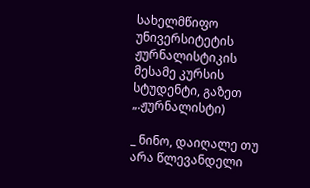სახელმწიფო უნივერსიტეტის ჟურნალისტიკის მესამე კურსის სტუდენტი, გაზეთ  „.ჟურნალისტი)

_ ნინო, დაიღალე თუ არა წლევანდელი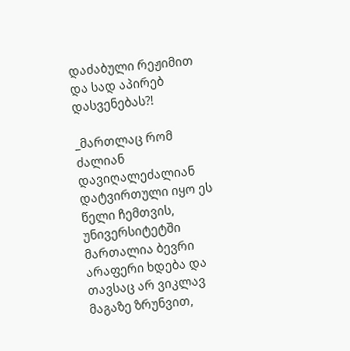დაძაბული რეჟიმით და სად აპირებ დასვენებას?!

_მართლაც რომ ძალიან დავიღალეძალიან დატვირთული იყო ეს წელი ჩემთვის, უნივერსიტეტში მართალია ბევრი არაფერი ხდება და თავსაც არ ვიკლავ მაგაზე ზრუნვით,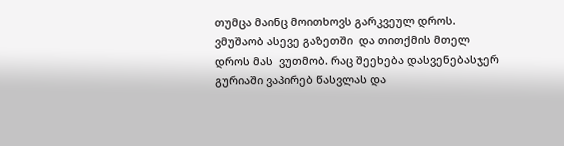თუმცა მაინც მოითხოვს გარკვეულ დროს. ვმუშაობ ასევე გაზეთში  და თითქმის მთელ დროს მას  ვუთმობ. რაც შეეხება დასვენებასჯერ გურიაში ვაპირებ წასვლას და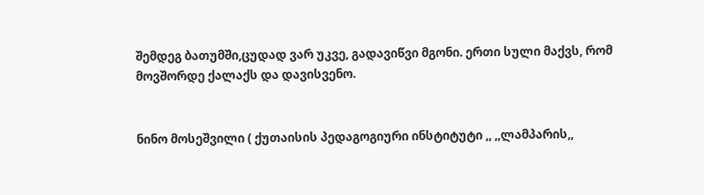შემდეგ ბათუმში,ცუდად ვარ უკვე, გადავიწვი მგონი. ერთი სული მაქვს, რომ მოვშორდე ქალაქს და დავისვენო.


ნინო მოსეშვილი ( ქუთაისის პედაგოგიური ინსტიტუტი ,, ,,ლამპარის,,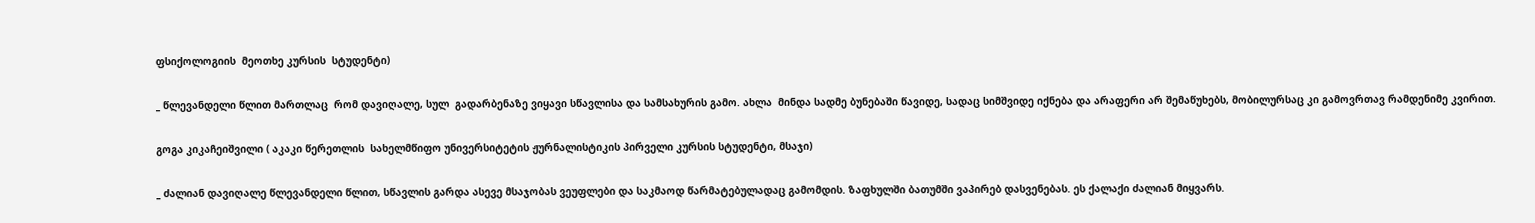ფსიქოლოგიის  მეოთხე კურსის  სტუდენტი)

_ წლევანდელი წლით მართლაც  რომ დავიღალე, სულ  გადარბენაზე ვიყავი სწავლისა და სამსახურის გამო. ახლა  მინდა სადმე ბუნებაში წავიდე, სადაც სიმშვიდე იქნება და არაფერი არ შემაწუხებს, მობილურსაც კი გამოვრთავ რამდენიმე კვირით.

გოგა კიკაჩეიშვილი ( აკაკი წერეთლის  სახელმწიფო უნივერსიტეტის ჟურნალისტიკის პირველი კურსის სტუდენტი, მსაჯი)

_ ძალიან დავიღალე წლევანდელი წლით, სწავლის გარდა ასევე მსაჯობას ვეუფლები და საკმაოდ წარმატებულადაც გამომდის. ზაფხულში ბათუმში ვაპირებ დასვენებას. ეს ქალაქი ძალიან მიყვარს.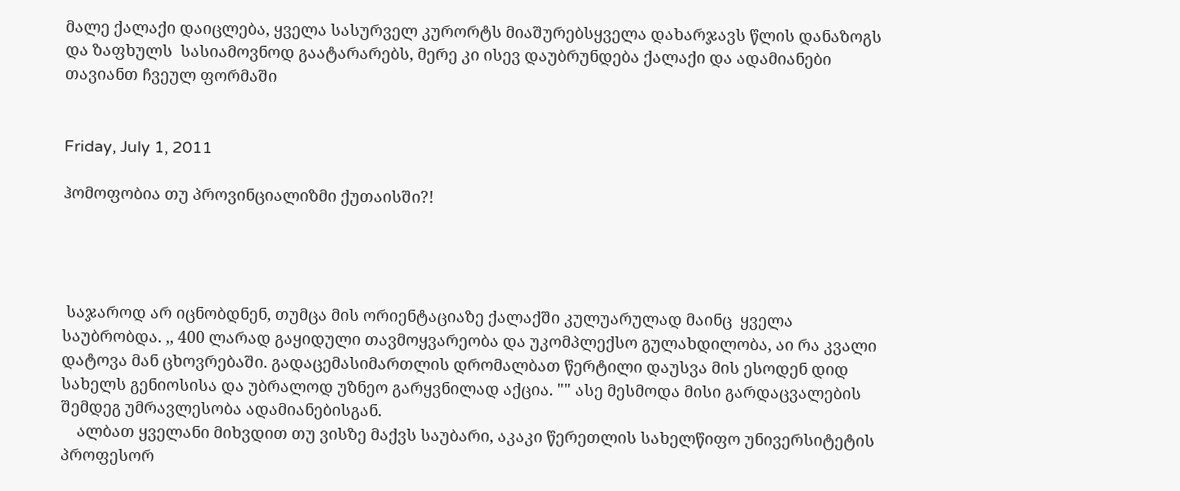მალე ქალაქი დაიცლება, ყველა სასურველ კურორტს მიაშურებსყველა დახარჯავს წლის დანაზოგს და ზაფხულს  სასიამოვნოდ გაატარარებს, მერე კი ისევ დაუბრუნდება ქალაქი და ადამიანები თავიანთ ჩვეულ ფორმაში


Friday, July 1, 2011

ჰომოფობია თუ პროვინციალიზმი ქუთაისში?!




 საჯაროდ არ იცნობდნენ, თუმცა მის ორიენტაციაზე ქალაქში კულუარულად მაინც  ყველა საუბრობდა. ,, 400 ლარად გაყიდული თავმოყვარეობა და უკომპლექსო გულახდილობა, აი რა კვალი დატოვა მან ცხოვრებაში. გადაცემასიმართლის დრომალბათ წერტილი დაუსვა მის ესოდენ დიდ სახელს გენიოსისა და უბრალოდ უზნეო გარყვნილად აქცია. "" ასე მესმოდა მისი გარდაცვალების შემდეგ უმრავლესობა ადამიანებისგან.
    ალბათ ყველანი მიხვდით თუ ვისზე მაქვს საუბარი, აკაკი წერეთლის სახელწიფო უნივერსიტეტის  პროფესორ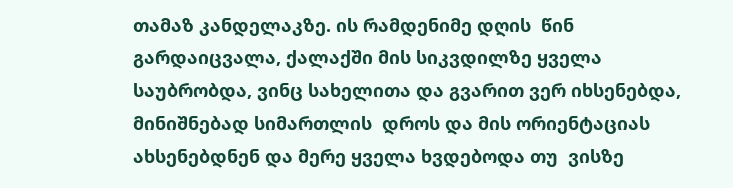თამაზ კანდელაკზე. ის რამდენიმე დღის  წინ გარდაიცვალა, ქალაქში მის სიკვდილზე ყველა საუბრობდა, ვინც სახელითა და გვარით ვერ იხსენებდა, მინიშნებად სიმართლის  დროს და მის ორიენტაციას ახსენებდნენ და მერე ყველა ხვდებოდა თუ  ვისზე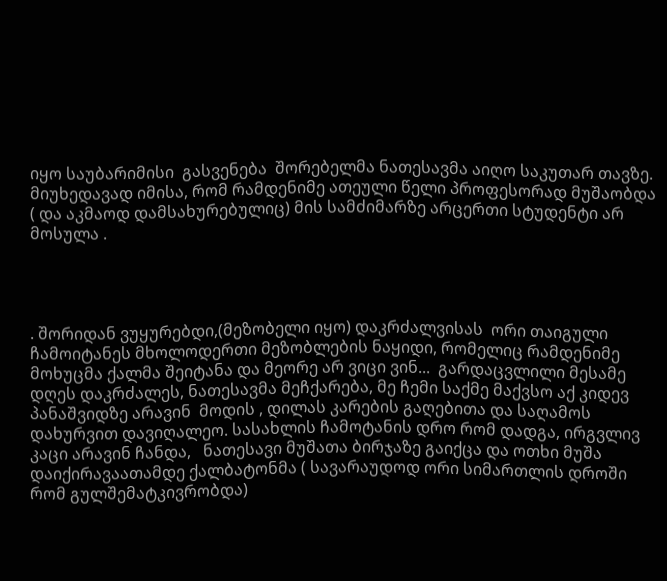იყო საუბარიმისი  გასვენება  შორებელმა ნათესავმა აიღო საკუთარ თავზე. მიუხედავად იმისა, რომ რამდენიმე ათეული წელი პროფესორად მუშაობდა ( და აკმაოდ დამსახურებულიც) მის სამძიმარზე არცერთი სტუდენტი არ მოსულა .




. შორიდან ვუყურებდი,(მეზობელი იყო) დაკრძალვისას  ორი თაიგული  ჩამოიტანეს მხოლოდერთი მეზობლების ნაყიდი, რომელიც რამდენიმე მოხუცმა ქალმა შეიტანა და მეორე არ ვიცი ვინ...  გარდაცვლილი მესამე დღეს დაკრძალეს, ნათესავმა მეჩქარება, მე ჩემი საქმე მაქვსო აქ კიდევ პანაშვიდზე არავინ  მოდის , დილას კარების გაღებითა და საღამოს დახურვით დავიღალეო. სასახლის ჩამოტანის დრო რომ დადგა, ირგვლივ კაცი არავინ ჩანდა,   ნათესავი მუშათა ბირჯაზე გაიქცა და ოთხი მუშა დაიქირავაათამდე ქალბატონმა ( სავარაუდოდ ორი სიმართლის დროში რომ გულშემატკივრობდა)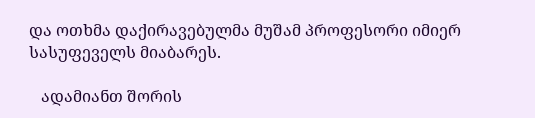და ოთხმა დაქირავებულმა მუშამ პროფესორი იმიერ სასუფეველს მიაბარეს.

   ადამიანთ შორის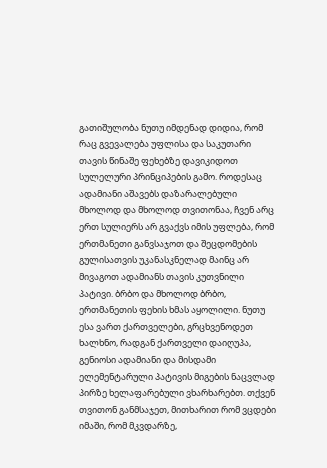გათიშულობა ნუთუ იმდენად დიდია, რომ რაც გვევალება უფლისა და საკუთარი თავის წინაშე ფეხებზე დავიკიდოთ სულელური პრინციპების გამო. როდესაც ადამიანი აშავებს დაზარალებული მხოლოდ და მხოლოდ თვითონაა, ჩვენ არც ერთ სულიერს არ გვაქვს იმის უფლება, რომ ერთმანეთი განვსაჯოთ და შეცდომების გულისათვის უკანასკნელად მაინც არ მივაგოთ ადამიანს თავის კუთვნილი პატივი. ბრბო და მხოლოდ ბრბო, ერთმანეთის ფეხის ხმას აყოლილი. ნუთუ ესა ვართ ქართველები, გრცხვენოდეთ ხალხნო, რადგან ქართველი დაიღუპა, გენიოსი ადამიანი და მისდამი ელემენტარული პატივის მიგების ნაცვლად პირზე ხელაფარებული ვხარხარებთ. თქვენ თვითონ განმსაჯეთ, მითხარით რომ ვცდები იმაში, რომ მკვდარზე,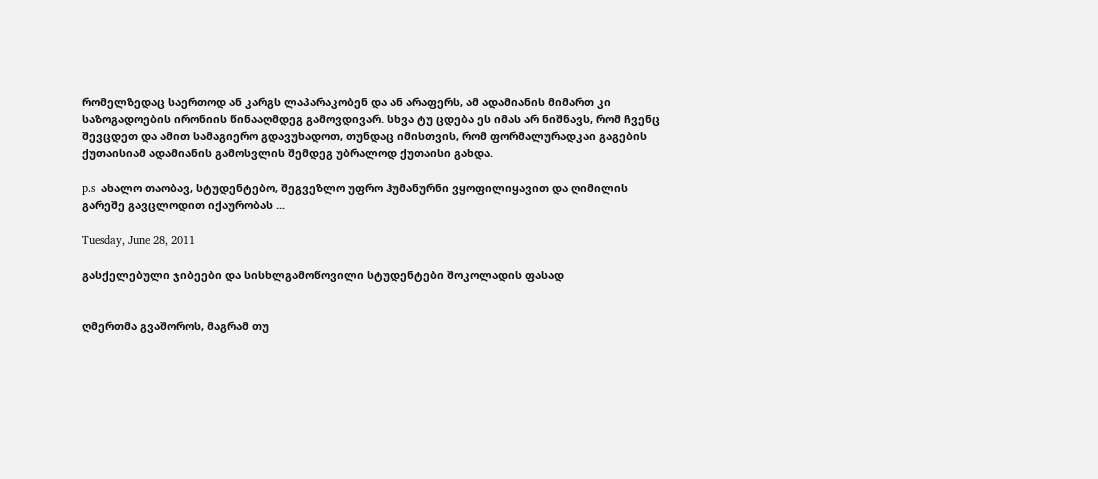რომელზედაც საერთოდ ან კარგს ლაპარაკობენ და ან არაფერს, ამ ადამიანის მიმართ კი საზოგადოების ირონიის წინააღმდეგ გამოვდივარ. სხვა ტუ ცდება ეს იმას არ ნიშნავს, რომ ჩვენც შევცდეთ და ამით სამაგიერო გდავუხადოთ, თუნდაც იმისთვის, რომ ფორმალურადკაი გაგების ქუთაისიამ ადამიანის გამოსვლის შემდეგ უბრალოდ ქუთაისი გახდა.

p.s  ახალო თაობავ, სტუდენტებო, შეგვეზლო უფრო ჰუმანურნი ვყოფილიყავით და ღიმილის გარეშე გავცლოდით იქაურობას ...

Tuesday, June 28, 2011

გასქელებული ჯიბეები და სისხლგამოწოვილი სტუდენტები შოკოლადის ფასად


ღმერთმა გვაშოროს, მაგრამ თუ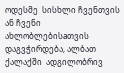ოდესმე  სისხლი ჩვენთვის ან ჩვენი ახლობლებისaთვის დაგვჭირდება, ალბათ ქალაქში  ადგილობრივ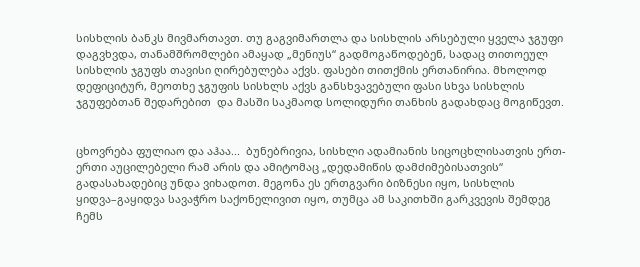სისხლის ბანკს მივმართავთ. თუ გაგვიმართლა და სისხლის არსებული ყველა ჯგუფი დაგვხვდა, თანამშრომლები ამაყად „მენიუს“ გადმოგაწოდებენ, სადაც თითოეულ  სისხლის ჯგუფს თავისი ღირებულება აქვს. ფასები თითქმის ერთანირია. მხოლოდ დეფიციტურ, მეოთხე ჯგუფის სისხლს აქვს განსხვავებული ფასი სხვა სისხლის ჯგუფებთან შედარებით  და მასში საკმაოდ სოლიდური თანხის გადახდაც მოგიწევთ.


ცხოვრება ფულიაო და აჰაა...  ბუნებრივია, სისხლი ადამიანის სიცოცხლისათვის ერთ-ერთი აუცილებელი რამ არის და ამიტომაც „დედამიწის დამძიმებისათვის“ გადასახადებიც უნდა ვიხადოთ. მეგონა ეს ერთგვარი ბიზნესი იყო, სისხლის ყიდვა–გაყიდვა სავაჭრო საქონელივით იყო, თუმცა ამ საკითხში გარკვევის შემდეგ ჩემს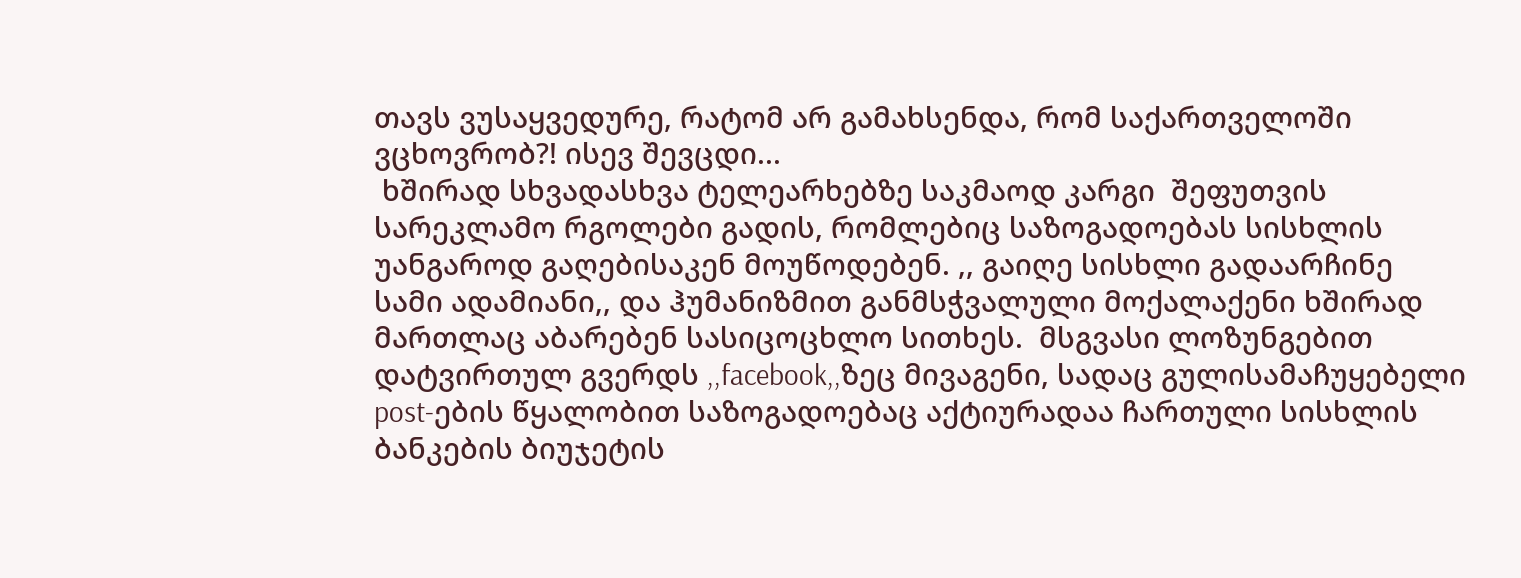თავს ვუსაყვედურე, რატომ არ გამახსენდა, რომ საქართველოში ვცხოვრობ?! ისევ შევცდი...
 ხშირად სხვადასხვა ტელეარხებზე საკმაოდ კარგი  შეფუთვის სარეკლამო რგოლები გადის, რომლებიც საზოგადოებას სისხლის უანგაროდ გაღებისაკენ მოუწოდებენ. ,, გაიღე სისხლი გადაარჩინე სამი ადამიანი,, და ჰუმანიზმით განმსჭვალული მოქალაქენი ხშირად მართლაც აბარებენ სასიცოცხლო სითხეს.  მსგვასი ლოზუნგებით დატვირთულ გვერდს ,,facebook,,ზეც მივაგენი, სადაც გულისამაჩუყებელი post-ების წყალობით საზოგადოებაც აქტიურადაა ჩართული სისხლის ბანკების ბიუჯეტის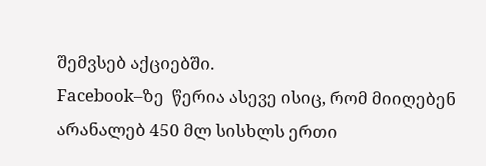შემვსებ აქციებში.
Facebook–ზე  წერია ასევე ისიც, რომ მიიღებენ არანალებ 450 მლ სისხლს ერთი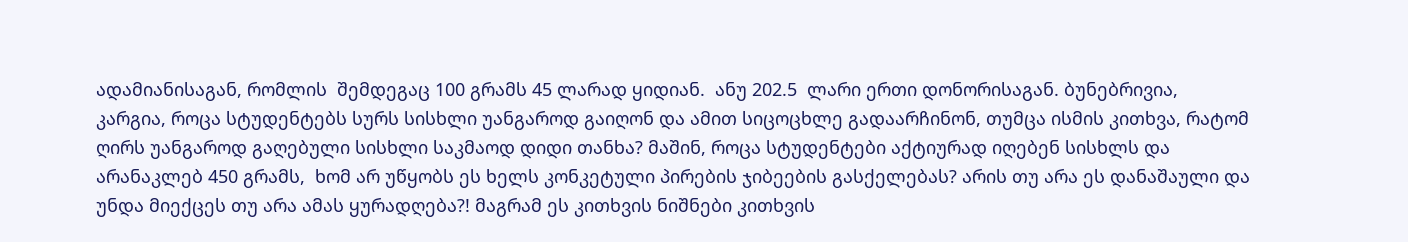ადამიანისაგან, რომლის  შემდეგაც 100 გრამს 45 ლარად ყიდიან.  ანუ 202.5  ლარი ერთი დონორისაგან. ბუნებრივია, კარგია, როცა სტუდენტებს სურს სისხლი უანგაროდ გაიღონ და ამით სიცოცხლე გადაარჩინონ, თუმცა ისმის კითხვა, რატომ ღირს უანგაროდ გაღებული სისხლი საკმაოდ დიდი თანხა? მაშინ, როცა სტუდენტები აქტიურად იღებენ სისხლს და  არანაკლებ 450 გრამს,  ხომ არ უწყობს ეს ხელს კონკეტული პირების ჯიბეების გასქელებას? არის თუ არა ეს დანაშაული და უნდა მიექცეს თუ არა ამას ყურადღება?! მაგრამ ეს კითხვის ნიშნები კითხვის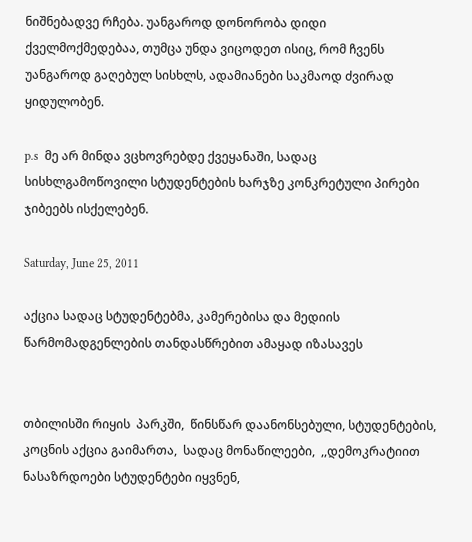ნიშნებადვე რჩება. უანგაროდ დონორობა დიდი ქველმოქმედებაა, თუმცა უნდა ვიცოდეთ ისიც, რომ ჩვენს უანგაროდ გაღებულ სისხლს, ადამიანები საკმაოდ ძვირად ყიდულობენ.

p.s  მე არ მინდა ვცხოვრებდე ქვეყანაში, სადაც სისხლგამოწოვილი სტუდენტების ხარჯზე კონკრეტული პირები ჯიბეებს ისქელებენ.

Saturday, June 25, 2011

აქცია სადაც სტუდენტებმა, კამერებისა და მედიის წარმომადგენლების თანდასწრებით ამაყად იზასავეს


თბილისში რიყის  პარკში,  წინსწარ დაანონსებული, სტუდენტების,  კოცნის აქცია გაიმართა,  სადაც მონაწილეები,  ,,დემოკრატიით ნასაზრდოები სტუდენტები იყვნენ,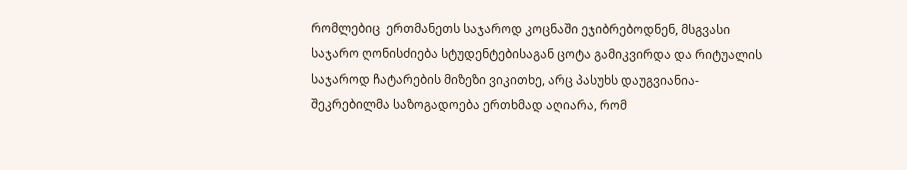რომლებიც  ერთმანეთს საჯაროდ კოცნაში ეჯიბრებოდნენ, მსგვასი საჯარო ღონისძიება სტუდენტებისაგან ცოტა გამიკვირდა და რიტუალის  საჯაროდ ჩატარების მიზეზი ვიკითხე, არც პასუხს დაუგვიანია-
შეკრებილმა საზოგადოება ერთხმად აღიარა, რომ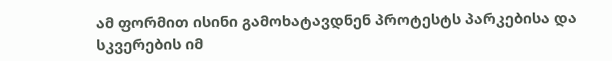ამ ფორმით ისინი გამოხატავდნენ პროტესტს პარკებისა და სკვერების იმ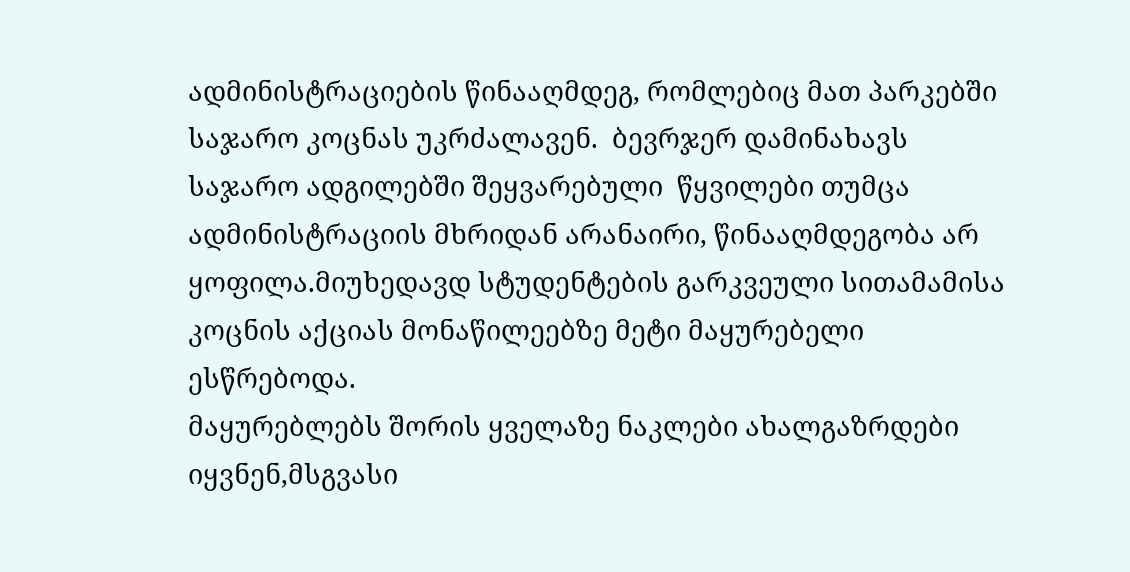ადმინისტრაციების წინააღმდეგ, რომლებიც მათ პარკებში საჯარო კოცნას უკრძალავენ.  ბევრჯერ დამინახავს საჯარო ადგილებში შეყვარებული  წყვილები თუმცა ადმინისტრაციის მხრიდან არანაირი, წინააღმდეგობა არ ყოფილა.მიუხედავდ სტუდენტების გარკვეული სითამამისა
კოცნის აქციას მონაწილეებზე მეტი მაყურებელი ესწრებოდა.
მაყურებლებს შორის ყველაზე ნაკლები ახალგაზრდები იყვნენ,მსგვასი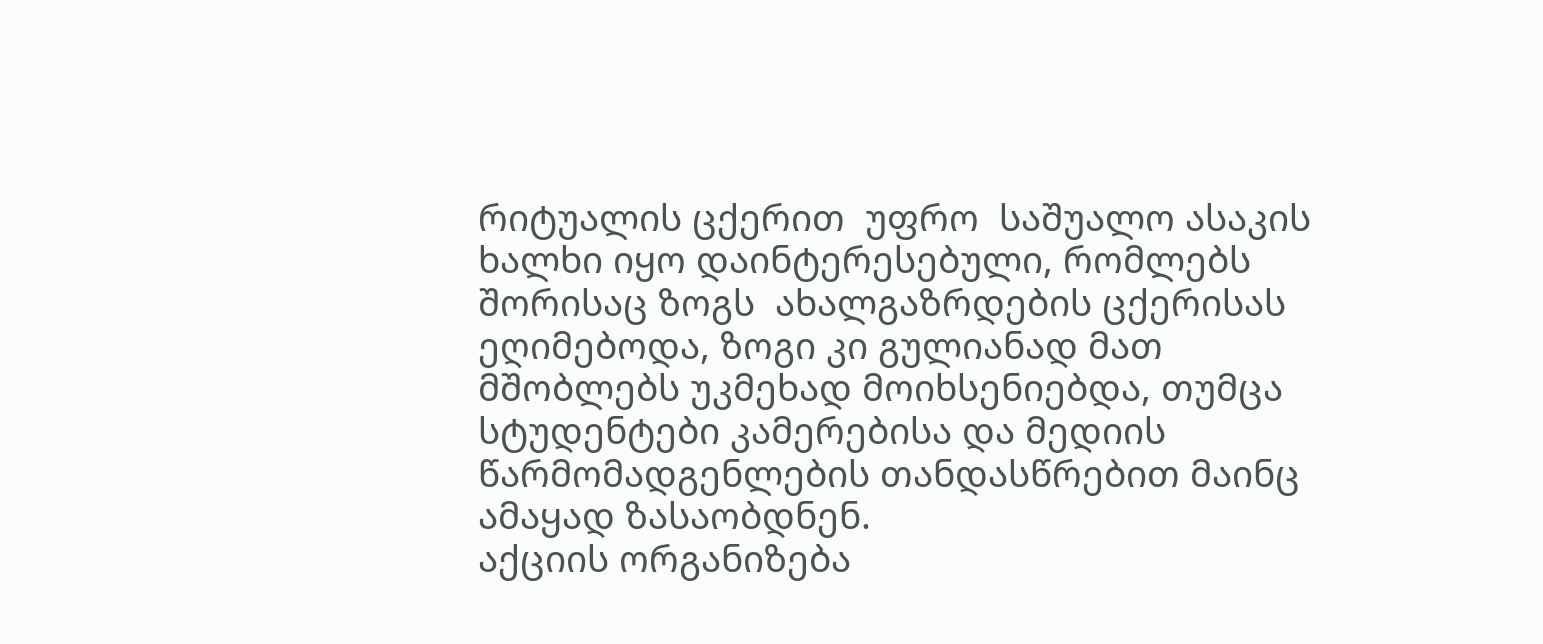რიტუალის ცქერით  უფრო  საშუალო ასაკის ხალხი იყო დაინტერესებული, რომლებს შორისაც ზოგს  ახალგაზრდების ცქერისას ეღიმებოდა, ზოგი კი გულიანად მათ მშობლებს უკმეხად მოიხსენიებდა, თუმცა სტუდენტები კამერებისა და მედიის წარმომადგენლების თანდასწრებით მაინც ამაყად ზასაობდნენ.
აქციის ორგანიზება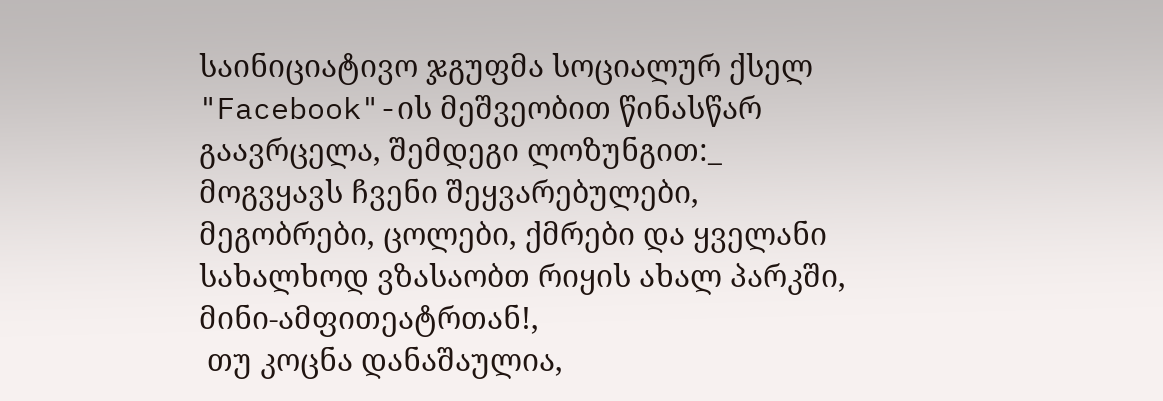საინიციატივო ჯგუფმა სოციალურ ქსელ "Facebook"-ის მეშვეობით წინასწარ გაავრცელა, შემდეგი ლოზუნგით:_
მოგვყავს ჩვენი შეყვარებულები, მეგობრები, ცოლები, ქმრები და ყველანი სახალხოდ ვზასაობთ რიყის ახალ პარკში, მინი-ამფითეატრთან!,
 თუ კოცნა დანაშაულია,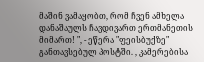მაშინ ვამაყობთ, რომ ჩვენ ამხელა დანაშაულს ჩავდივართ ერთმანეთის მიმართ! ", - ეწერა "ფეისბუქზე" განთავსებულ პოსტში. , კამერებისა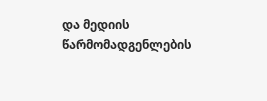და მედიის წარმომადგენლების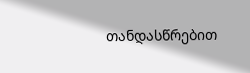თანდასწრებით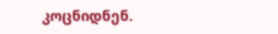კოცნიდნენ.